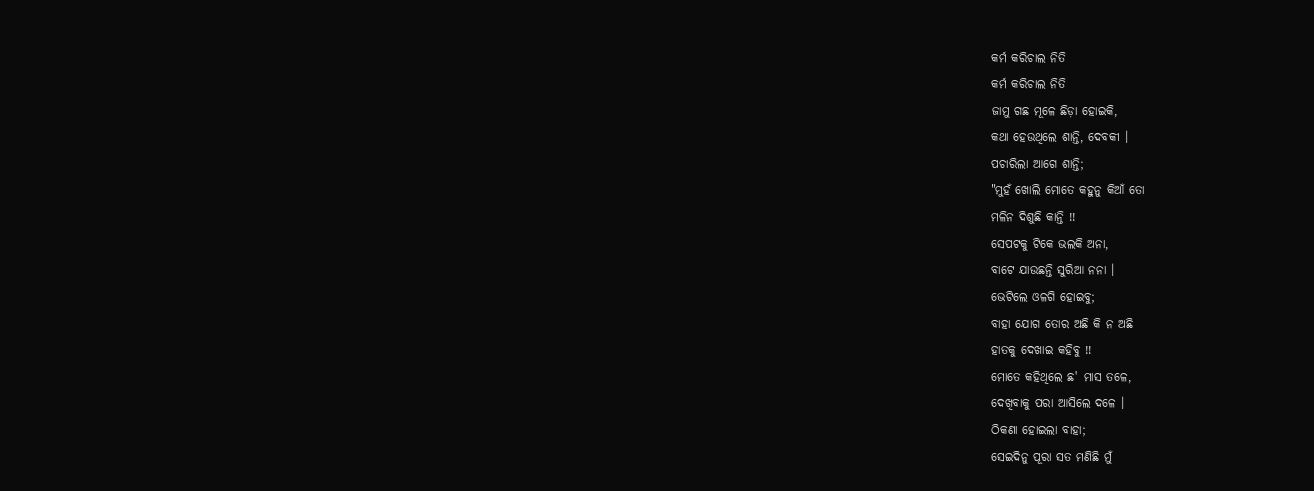କର୍ମ କରିଚାଲ ନିତି
କର୍ମ କରିଚାଲ ନିତି
ଜାମୁ ଗଛ ମୂଳେ ଛିଡ଼ା ହୋଇକି,
କଥା ହେଉଥିଲେ ଶାନ୍ତି, ଦେବକୀ ।
ପଚାରିଲା ଆଗେ ଶାନ୍ତି;
"ମୁହଁ ଖୋଲି ମୋତେ କହୁନୁ କିଆଁ ତୋ
ମଳିନ ଦିଶୁଛି କାନ୍ତି !!
ସେପଟକୁ ଟିକେ ଭଲକି ଅନା,
ବାଟେ ଯାଉଛନ୍ତି ସୁରିଆ ନନା ।
ଭେଟିଲେ ଓଳଗି ହୋଇବୁ;
ବାହା ଯୋଗ ତୋର ଅଛି କି ନ ଅଛି
ହାତକୁ ଦେଖାଇ କହିବୁ !!
ମୋତେ କହିଥିଲେ ଛ' ମାସ ତଳେ,
ଦେଖିବାକୁ ପରା ଆସିଲେ ଦଳେ ।
ଠିକଣା ହୋଇଲା ବାହା;
ସେଇଦିନୁ ପୂରା ସତ ମଣିଛି ମୁଁ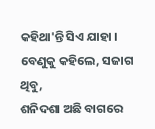କହିଥା'ନ୍ତି ସିଏ ଯାହା ।
ବେଣୁକୁ କହିଲେ, ସଜାଗ ଥିବୁ,
ଶନିଦଶା ଅଛି ବାଗରେ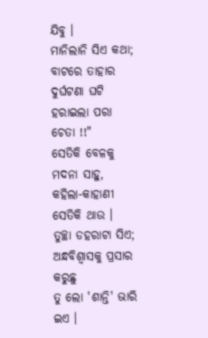ଯିବୁ ।
ମାନିଲାନି ସିଏ କଥା;
ବାଟରେ ତାହାର ଦୁର୍ଘଟଣା ଘଟି
ହରାଇଲା ପରା ଚେତା !!"
ସେତିକି ବେଳକୁ ମଦନା ସାହୁ,
କହିଲା-କାହାଣୀ ସେତିକି ଥାଉ ।
ତୁଚ୍ଛା ଡହରାଟା ସିଏ;
ଅନ୍ଧବିଶ୍ୱାସକୁ ପ୍ରସାର କରୁଛୁ
ତୁ ଲୋ 'ଶାନ୍ତି' ଭାରି ଇଏ ।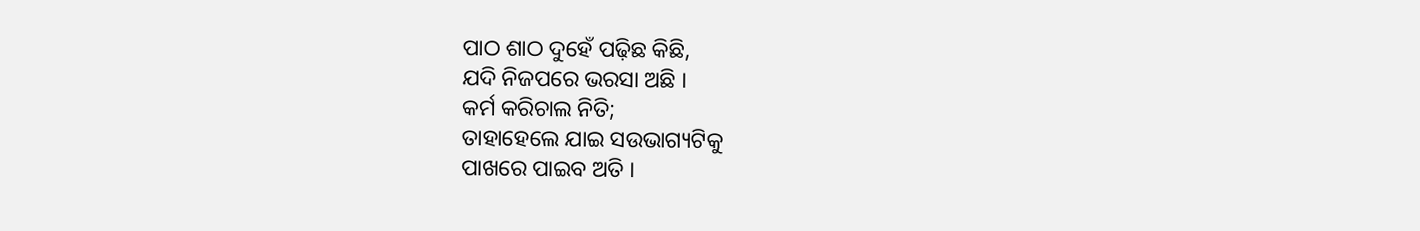ପାଠ ଶାଠ ଦୁହେଁ ପଢ଼ିଛ କିଛି,
ଯଦି ନିଜପରେ ଭରସା ଅଛି ।
କର୍ମ କରିଚାଲ ନିତି;
ତାହାହେଲେ ଯାଇ ସଉଭାଗ୍ୟଟିକୁ
ପାଖରେ ପାଇବ ଅତି ।